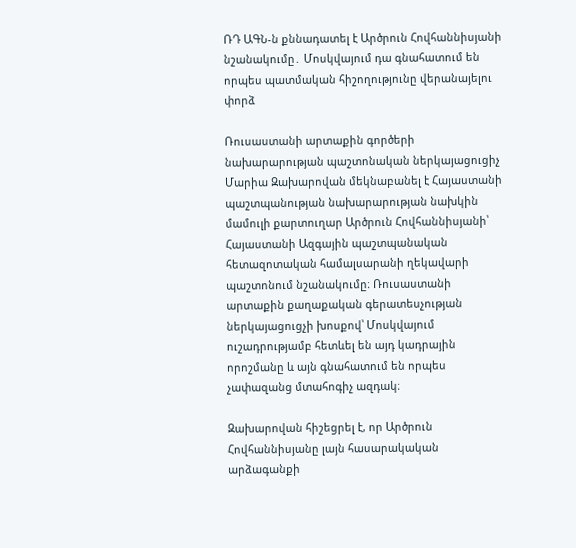ՌԴ ԱԳՆ-ն քննադատել է Արծրուն Հովհաննիսյանի նշանակումը․ Մոսկվայում դա գնահատում են որպես պատմական հիշողությունը վերանայելու փորձ

Ռուսաստանի արտաքին գործերի նախարարության պաշտոնական ներկայացուցիչ Մարիա Զախարովան մեկնաբանել է Հայաստանի պաշտպանության նախարարության նախկին մամուլի քարտուղար Արծրուն Հովհաննիսյանի՝ Հայաստանի Ազգային պաշտպանական հետազոտական համալսարանի ղեկավարի պաշտոնում նշանակումը։ Ռուսաստանի արտաքին քաղաքական գերատեսչության ներկայացուցչի խոսքով՝ Մոսկվայում ուշադրությամբ հետևել են այդ կադրային որոշմանը և այն գնահատում են որպես չափազանց մտահոգիչ ազդակ։

Զախարովան հիշեցրել է, որ Արծրուն Հովհաննիսյանը լայն հասարակական արձագանքի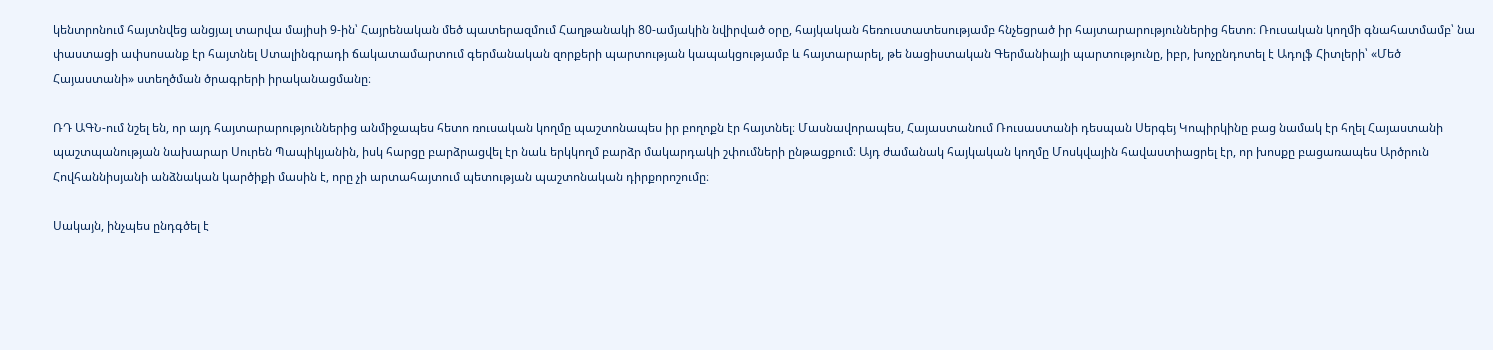կենտրոնում հայտնվեց անցյալ տարվա մայիսի 9-ին՝ Հայրենական մեծ պատերազմում Հաղթանակի 80-ամյակին նվիրված օրը, հայկական հեռուստատեսությամբ հնչեցրած իր հայտարարություններից հետո։ Ռուսական կողմի գնահատմամբ՝ նա փաստացի ափսոսանք էր հայտնել Ստալինգրադի ճակատամարտում գերմանական զորքերի պարտության կապակցությամբ և հայտարարել, թե նացիստական Գերմանիայի պարտությունը, իբր, խոչընդոտել է Ադոլֆ Հիտլերի՝ «Մեծ Հայաստանի» ստեղծման ծրագրերի իրականացմանը։

ՌԴ ԱԳՆ-ում նշել են, որ այդ հայտարարություններից անմիջապես հետո ռուսական կողմը պաշտոնապես իր բողոքն էր հայտնել։ Մասնավորապես, Հայաստանում Ռուսաստանի դեսպան Սերգեյ Կոպիրկինը բաց նամակ էր հղել Հայաստանի պաշտպանության նախարար Սուրեն Պապիկյանին, իսկ հարցը բարձրացվել էր նաև երկկողմ բարձր մակարդակի շփումների ընթացքում։ Այդ ժամանակ հայկական կողմը Մոսկվային հավաստիացրել էր, որ խոսքը բացառապես Արծրուն Հովհաննիսյանի անձնական կարծիքի մասին է, որը չի արտահայտում պետության պաշտոնական դիրքորոշումը։

Սակայն, ինչպես ընդգծել է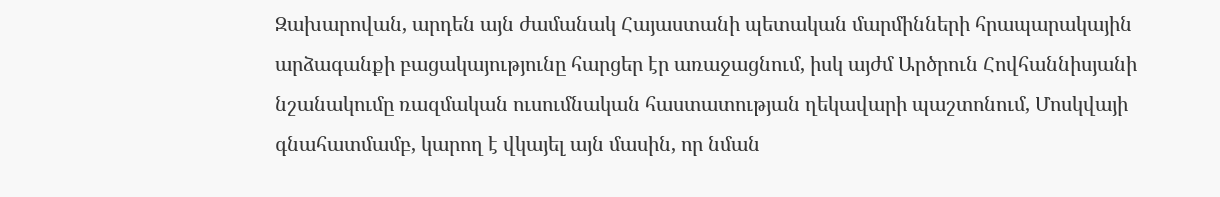Զախարովան, արդեն այն ժամանակ Հայաստանի պետական մարմինների հրապարակային արձագանքի բացակայությունը հարցեր էր առաջացնում, իսկ այժմ Արծրուն Հովհաննիսյանի նշանակումը ռազմական ուսումնական հաստատության ղեկավարի պաշտոնում, Մոսկվայի գնահատմամբ, կարող է վկայել այն մասին, որ նման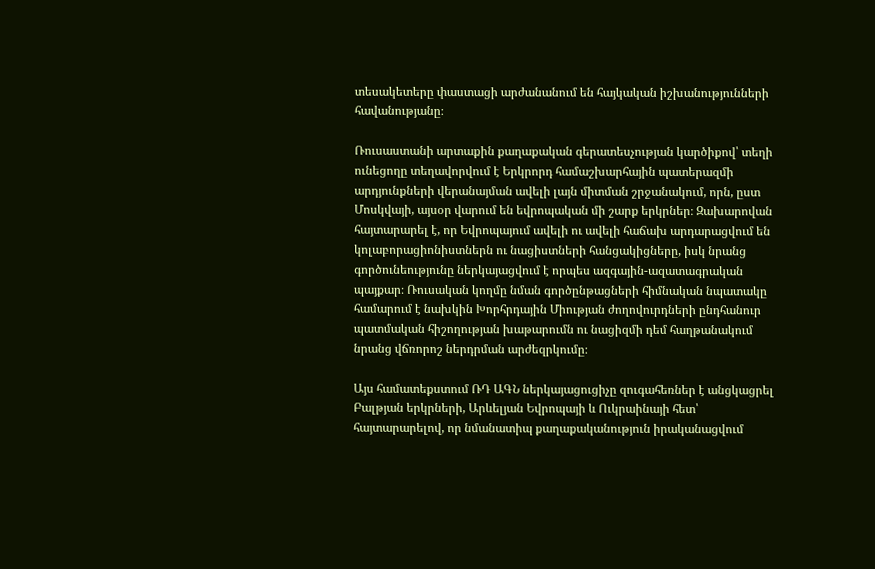տեսակետերը փաստացի արժանանում են հայկական իշխանությունների հավանությանը։

Ռուսաստանի արտաքին քաղաքական գերատեսչության կարծիքով՝ տեղի ունեցողը տեղավորվում է Երկրորդ համաշխարհային պատերազմի արդյունքների վերանայման ավելի լայն միտման շրջանակում, որն, ըստ Մոսկվայի, այսօր վարում են եվրոպական մի շարք երկրներ։ Զախարովան հայտարարել է, որ Եվրոպայում ավելի ու ավելի հաճախ արդարացվում են կոլաբորացիոնիստներն ու նացիստների հանցակիցները, իսկ նրանց գործունեությունը ներկայացվում է որպես ազգային-ազատագրական պայքար։ Ռուսական կողմը նման գործընթացների հիմնական նպատակը համարում է նախկին Խորհրդային Միության ժողովուրդների ընդհանուր պատմական հիշողության խաթարումն ու նացիզմի դեմ հաղթանակում նրանց վճռորոշ ներդրման արժեզրկումը։

Այս համատեքստում ՌԴ ԱԳՆ ներկայացուցիչը զուգահեռներ է անցկացրել Բալթյան երկրների, Արևելյան Եվրոպայի և Ուկրաինայի հետ՝ հայտարարելով, որ նմանատիպ քաղաքականություն իրականացվում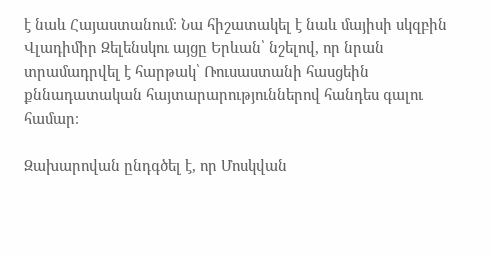է նաև Հայաստանում։ Նա հիշատակել է նաև մայիսի սկզբին Վլադիմիր Զելենսկու այցը Երևան՝ նշելով, որ նրան տրամադրվել է հարթակ՝ Ռուսաստանի հասցեին քննադատական հայտարարություններով հանդես գալու համար։

Զախարովան ընդգծել է, որ Մոսկվան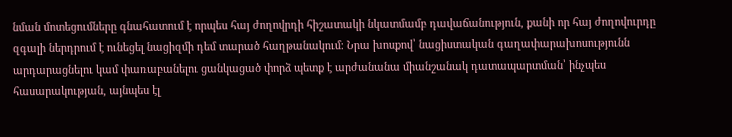նման մոտեցումները գնահատում է որպես հայ ժողովրդի հիշատակի նկատմամբ դավաճանություն, քանի որ հայ ժողովուրդը զգալի ներդրում է ունեցել նացիզմի դեմ տարած հաղթանակում։ Նրա խոսքով՝ նացիստական գաղափարախոսությունն արդարացնելու կամ փառաբանելու ցանկացած փորձ պետք է արժանանա միանշանակ դատապարտման՝ ինչպես հասարակության, այնպես էլ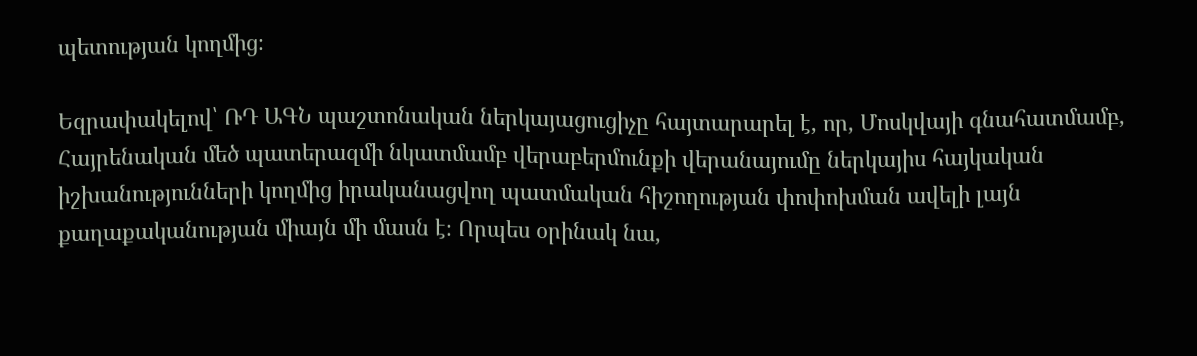պետության կողմից։

Եզրափակելով՝ ՌԴ ԱԳՆ պաշտոնական ներկայացուցիչը հայտարարել է, որ, Մոսկվայի գնահատմամբ, Հայրենական մեծ պատերազմի նկատմամբ վերաբերմունքի վերանայումը ներկայիս հայկական իշխանությունների կողմից իրականացվող պատմական հիշողության փոփոխման ավելի լայն քաղաքականության միայն մի մասն է։ Որպես օրինակ նա,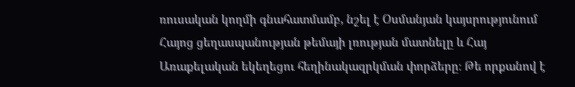ռուսական կողմի գնահատմամբ, նշել է Օսմանյան կայսրությունում Հայոց ցեղասպանության թեմայի լռության մատնելը և Հայ Առաքելական եկեղեցու հեղինակազրկման փորձերը։ Թե որքանով է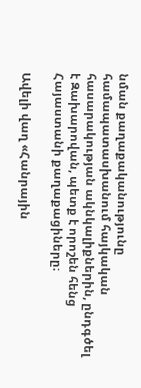նման քաղաքականությունը համապատասխանում հայկական հասարակության ակնկալիքներին, ընդգծել է Զախարովան, պետք է որոշեն հենց Հայաստանի քաղաքացիները։

Ավելի վաղ «Հանրային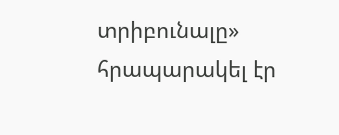տրիբունալը» հրապարակել էր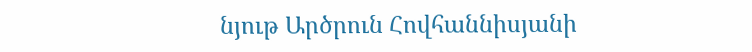նյութ Արծրուն Հովհաննիսյանի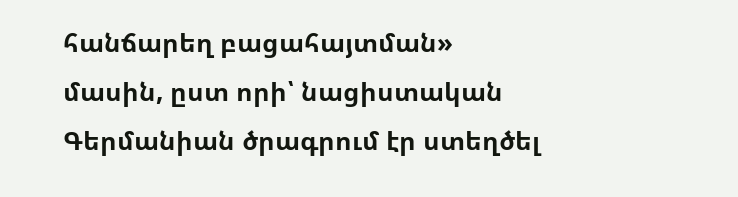հանճարեղ բացահայտման» մասին, ըստ որի՝ նացիստական Գերմանիան ծրագրում էր ստեղծել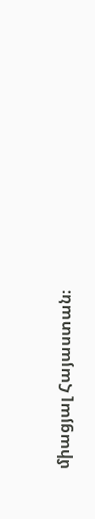միացյալ Հայաստան։